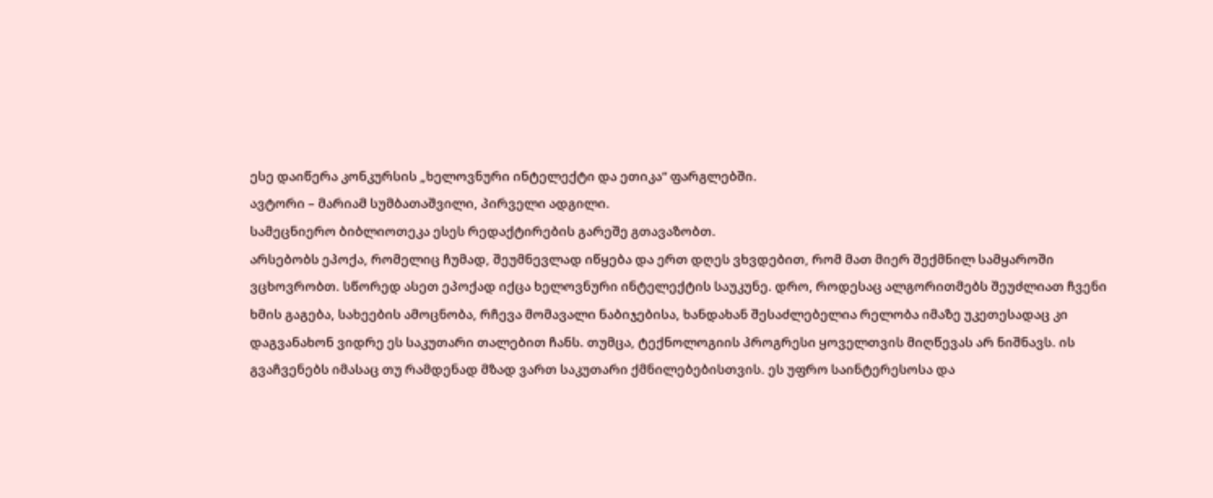ესე დაიწერა კონკურსის „ხელოვნური ინტელექტი და ეთიკა“ ფარგლებში.
ავტორი – მარიამ სუმბათაშვილი, პირველი ადგილი.
სამეცნიერო ბიბლიოთეკა ესეს რედაქტირების გარეშე გთავაზობთ.
არსებობს ეპოქა, რომელიც ჩუმად, შეუმნევლად იწყება და ერთ დღეს ვხვდებით, რომ მათ მიერ შექმნილ სამყაროში ვცხოვრობთ. სწორედ ასეთ ეპოქად იქცა ხელოვნური ინტელექტის საუკუნე. დრო, როდესაც ალგორითმებს შეუძლიათ ჩვენი ხმის გაგება, სახეების ამოცნობა, რჩევა მომავალი ნაბიჯებისა, ხანდახან შესაძლებელია რელობა იმაზე უკეთესადაც კი დაგვანახონ ვიდრე ეს საკუთარი თალებით ჩანს. თუმცა, ტექნოლოგიის პროგრესი ყოველთვის მიღწევას არ ნიშნავს. ის გვაჩვენებს იმასაც თუ რამდენად მზად ვართ საკუთარი ქმნილებებისთვის. ეს უფრო საინტერესოსა და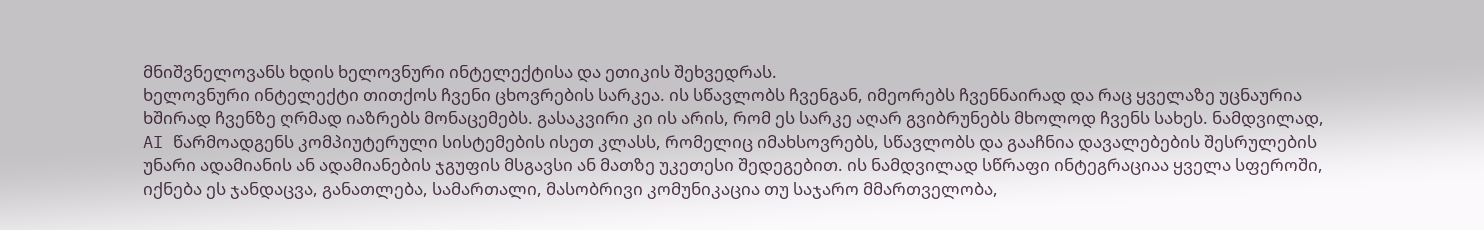მნიშვნელოვანს ხდის ხელოვნური ინტელექტისა და ეთიკის შეხვედრას.
ხელოვნური ინტელექტი თითქოს ჩვენი ცხოვრების სარკეა. ის სწავლობს ჩვენგან, იმეორებს ჩვენნაირად და რაც ყველაზე უცნაურია ხშირად ჩვენზე ღრმად იაზრებს მონაცემებს. გასაკვირი კი ის არის, რომ ეს სარკე აღარ გვიბრუნებს მხოლოდ ჩვენს სახეს. ნამდვილად, AI წარმოადგენს კომპიუტერული სისტემების ისეთ კლასს, რომელიც იმახსოვრებს, სწავლობს და გააჩნია დავალებების შესრულების უნარი ადამიანის ან ადამიანების ჯგუფის მსგავსი ან მათზე უკეთესი შედეგებით. ის ნამდვილად სწრაფი ინტეგრაციაა ყველა სფეროში, იქნება ეს ჯანდაცვა, განათლება, სამართალი, მასობრივი კომუნიკაცია თუ საჯარო მმართველობა,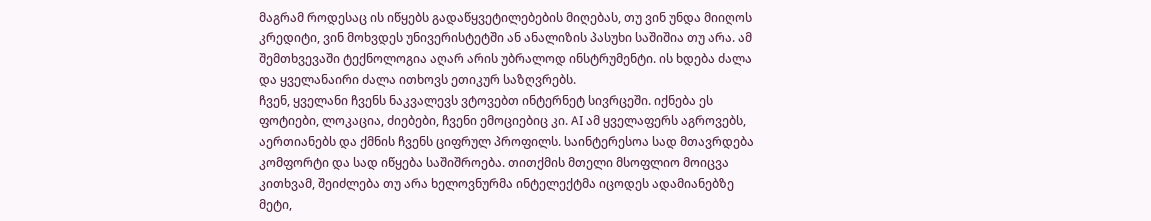მაგრამ როდესაც ის იწყებს გადაწყვეტილებების მიღებას, თუ ვინ უნდა მიიღოს კრედიტი, ვინ მოხვდეს უნივერისტეტში ან ანალიზის პასუხი საშიშია თუ არა. ამ შემთხვევაში ტექნოლოგია აღარ არის უბრალოდ ინსტრუმენტი. ის ხდება ძალა და ყველანაირი ძალა ითხოვს ეთიკურ საზღვრებს.
ჩვენ, ყველანი ჩვენს ნაკვალევს ვტოვებთ ინტერნეტ სივრცეში. იქნება ეს ფოტიები, ლოკაცია, ძიებები, ჩვენი ემოციებიც კი. AI ამ ყველაფერს აგროვებს, აერთიანებს და ქმნის ჩვენს ციფრულ პროფილს. საინტერესოა სად მთავრდება კომფორტი და სად იწყება საშიშროება. თითქმის მთელი მსოფლიო მოიცვა კითხვამ, შეიძლება თუ არა ხელოვნურმა ინტელექტმა იცოდეს ადამიანებზე მეტი,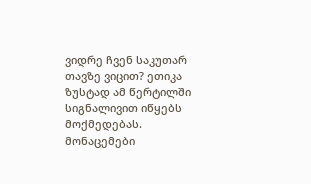ვიდრე ჩვენ საკუთარ თავზე ვიცით? ეთიკა ზუსტად ამ წერტილში სიგნალივით იწყებს მოქმედებას. მონაცემები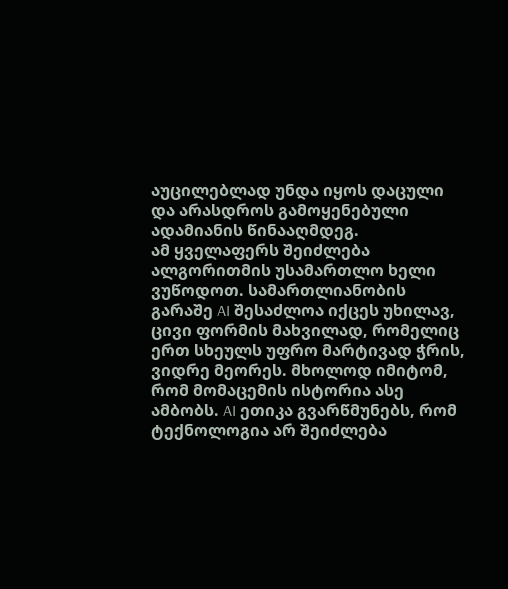აუცილებლად უნდა იყოს დაცული და არასდროს გამოყენებული ადამიანის წინააღმდეგ.
ამ ყველაფერს შეიძლება ალგორითმის უსამართლო ხელი ვუწოდოთ. სამართლიანობის გარაშე AI შესაძლოა იქცეს უხილავ, ცივი ფორმის მახვილად, რომელიც ერთ სხეულს უფრო მარტივად ჭრის, ვიდრე მეორეს. მხოლოდ იმიტომ, რომ მომაცემის ისტორია ასე ამბობს. AI ეთიკა გვარწმუნებს, რომ ტექნოლოგია არ შეიძლება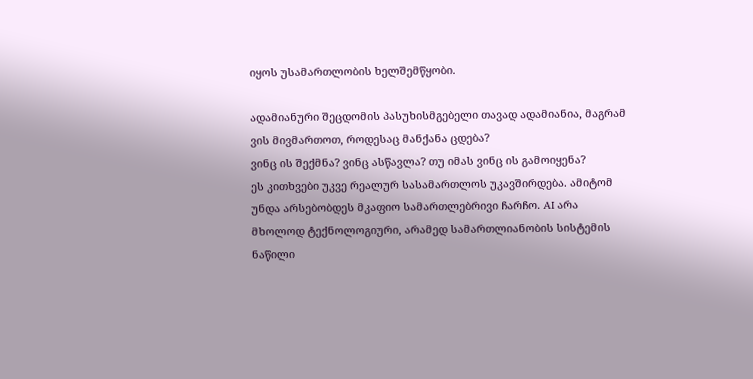იყოს უსამართლობის ხელშემწყობი.

ადამიანური შეცდომის პასუხისმგებელი თავად ადამიანია, მაგრამ ვის მივმართოთ, როდესაც მანქანა ცდება?
ვინც ის შექმნა? ვინც ასწავლა? თუ იმას ვინც ის გამოიყენა?
ეს კითხვები უკვე რეალურ სასამართლოს უკავშირდება. ამიტომ უნდა არსებობდეს მკაფიო სამართლებრივი ჩარჩო. AI არა მხოლოდ ტექნოლოგიური, არამედ სამართლიანობის სისტემის ნაწილი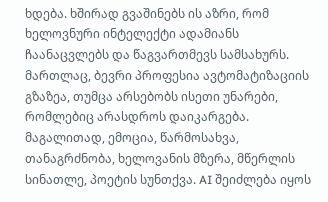ხდება. ხშირად გვაშინებს ის აზრი, რომ ხელოვნური ინტელექტი ადამიანს ჩაანაცვლებს და წაგვართმევს სამსახურს. მართლაც, ბევრი პროფესია ავტომატიზაციის გზაზეა, თუმცა არსებობს ისეთი უნარები, რომლებიც არასდროს დაიკარგება. მაგალითად, ემოცია, წარმოსახვა, თანაგრძნობა, ხელოვანის მზერა, მწერლის სინათლე, პოეტის სუნთქვა. AI შეიძლება იყოს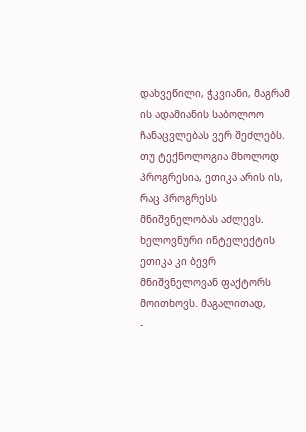დახვეწილი, ჭკვიანი, მაგრამ ის ადამიანის საბოლოო ჩანაცვლებას ვერ შეძლებს.
თუ ტექნოლოგია მხოლოდ პროგრესია, ეთიკა არის ის, რაც პროგრესს მნიშვნელობას აძლევს. ხელოვნური ინტელექტის ეთიკა კი ბევრ მნიშვნელოვან ფაქტორს მოითხოვს. მაგალითად,
-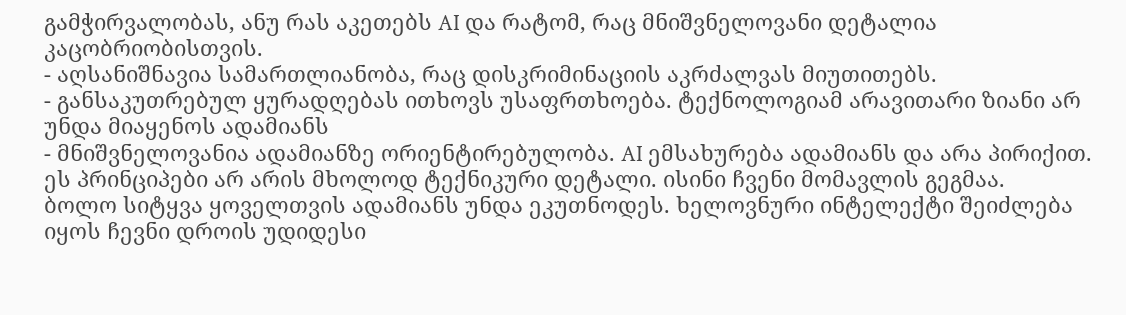გამჭირვალობას, ანუ რას აკეთებს AI და რატომ, რაც მნიშვნელოვანი დეტალია კაცობრიობისთვის.
- აღსანიშნავია სამართლიანობა, რაც დისკრიმინაციის აკრძალვას მიუთითებს.
- განსაკუთრებულ ყურადღებას ითხოვს უსაფრთხოება. ტექნოლოგიამ არავითარი ზიანი არ უნდა მიაყენოს ადამიანს
- მნიშვნელოვანია ადამიანზე ორიენტირებულობა. AI ემსახურება ადამიანს და არა პირიქით.
ეს პრინციპები არ არის მხოლოდ ტექნიკური დეტალი. ისინი ჩვენი მომავლის გეგმაა.
ბოლო სიტყვა ყოველთვის ადამიანს უნდა ეკუთნოდეს. ხელოვნური ინტელექტი შეიძლება იყოს ჩევნი დროის უდიდესი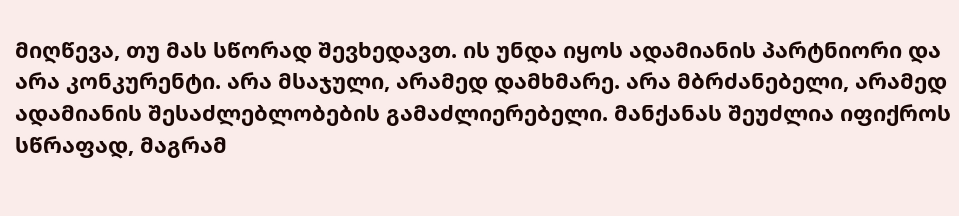მიღწევა, თუ მას სწორად შევხედავთ. ის უნდა იყოს ადამიანის პარტნიორი და არა კონკურენტი. არა მსაჯული, არამედ დამხმარე. არა მბრძანებელი, არამედ ადამიანის შესაძლებლობების გამაძლიერებელი. მანქანას შეუძლია იფიქროს სწრაფად, მაგრამ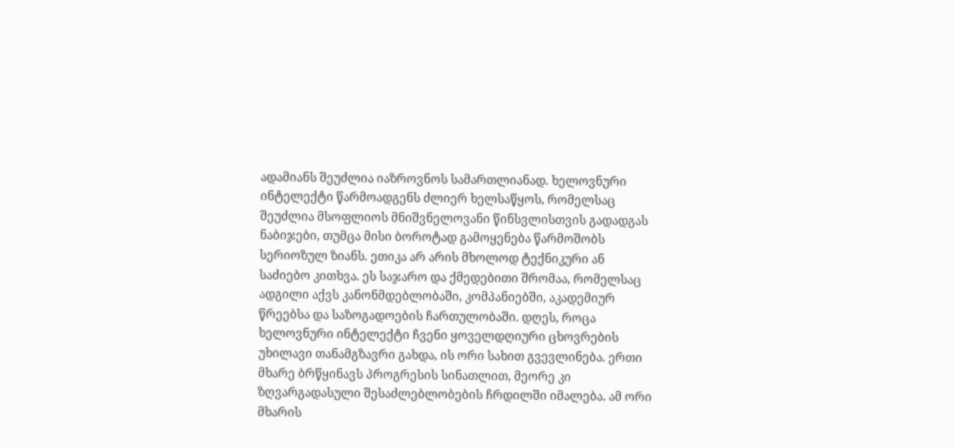ადამიანს შეუძლია იაზროვნოს სამართლიანად. ხელოვნური ინტელექტი წარმოადგენს ძლიერ ხელსაწყოს, რომელსაც შეუძლია მსოფლიოს მნიშვნელოვანი წინსვლისთვის გადადგას ნაბიჯები, თუმცა მისი ბოროტად გამოყენება წარმოშობს სერიოზულ ზიანს. ეთიკა არ არის მხოლოდ ტექნიკური ან საძიებო კითხვა. ეს საჯარო და ქმედებითი შრომაა, რომელსაც ადგილი აქვს კანონმდებლობაში, კომპანიებში, აკადემიურ წრეებსა და საზოგადოების ჩართულობაში. დღეს, როცა ხელოვნური ინტელექტი ჩვენი ყოველდღიური ცხოვრების უხილავი თანამგზავრი გახდა, ის ორი სახით გვევლინება. ერთი მხარე ბრწყინავს პროგრესის სინათლით, მეორე კი ზღვარგადასული შესაძლებლობების ჩრდილში იმალება. ამ ორი მხარის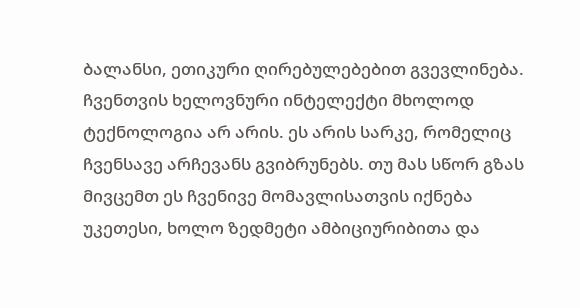ბალანსი, ეთიკური ღირებულებებით გვევლინება. ჩვენთვის ხელოვნური ინტელექტი მხოლოდ ტექნოლოგია არ არის. ეს არის სარკე, რომელიც ჩვენსავე არჩევანს გვიბრუნებს. თუ მას სწორ გზას მივცემთ ეს ჩვენივე მომავლისათვის იქნება უკეთესი, ხოლო ზედმეტი ამბიციურიბითა და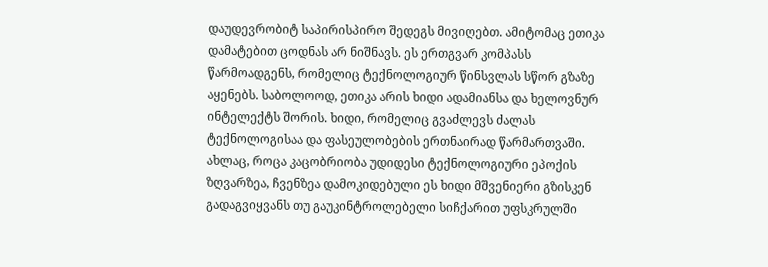დაუდევრობიტ საპირისპირო შედეგს მივიღებთ. ამიტომაც ეთიკა დამატებით ცოდნას არ ნიშნავს. ეს ერთგვარ კომპასს წარმოადგენს, რომელიც ტექნოლოგიურ წინსვლას სწორ გზაზე აყენებს. საბოლოოდ, ეთიკა არის ხიდი ადამიანსა და ხელოვნურ ინტელექტს შორის. ხიდი, რომელიც გვაძლევს ძალას ტექნოლოგისაა და ფასეულობების ერთნაირად წარმართვაში. ახლაც, როცა კაცობრიობა უდიდესი ტექნოლოგიური ეპოქის ზღვარზეა, ჩვენზეა დამოკიდებული ეს ხიდი მშვენიერი გზისკენ გადაგვიყვანს თუ გაუკინტროლებელი სიჩქარით უფსკრულში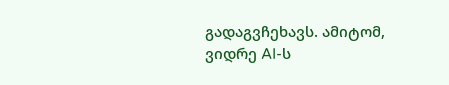გადაგვჩეხავს. ამიტომ, ვიდრე AI-ს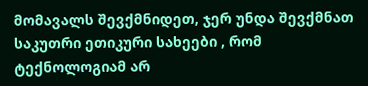მომავალს შევქმნიდეთ, ჯერ უნდა შევქმნათ საკუთრი ეთიკური სახეები , რომ ტექნოლოგიამ არ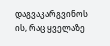დაგვაკარგვინოს ის, რაც ყველაზე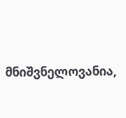მნიშვნელოვანია,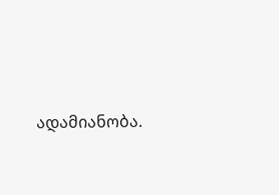ადამიანობა.